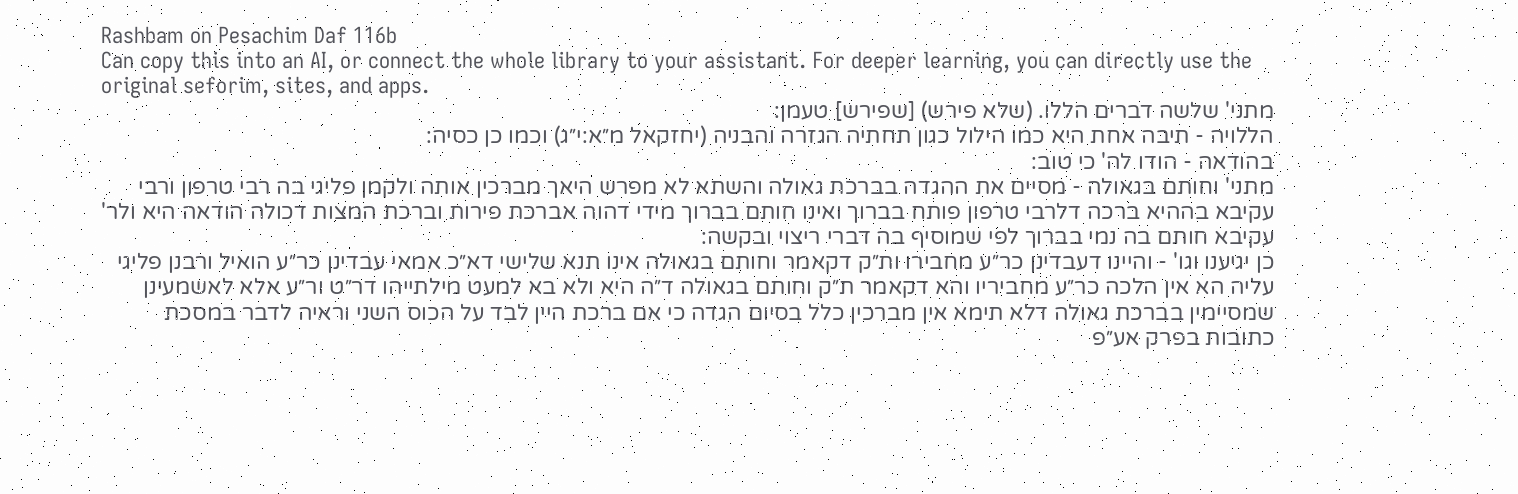Rashbam on Pesachim Daf 116b
Can copy this into an AI, or connect the whole library to your assistant. For deeper learning, you can directly use the original seforim, sites, and apps.
מתני' שלשה דברים הללו. (שלא פירש) [שפירש] טעמן:
הללויה - תיבה אחת היא כמו הילול כגון תחתיה הגזרה והבניה (יחזקאל מ״א:י״ג) וכמו כן כסיה:
בהודאה - הודו לה' כי טוב:
מתני' וחותם בגאולה - מסיים את ההגדה בברכת גאולה והשתא לא מפרש היאך מברכין אותה ולקמן פליגי בה רבי טרפון ורבי עקיבא בההיא ברכה דלרבי טרפון פותח בברוך ואינו חותם בברוך מידי דהוה אברכת פירות וברכת המצות דכולה הודאה היא ולר' עקיבא חותם בה נמי בברוך לפי שמוסיף בה דברי ריצוי ובקשה:
כן יגיענו וגו' - והיינו דעבדינן כר״ע מחבירו ות״ק דקאמר וחותם בגאולה אינו תנא שלישי דא״כ אמאי עבדינן כר״ע הואיל ורבנן פליגי עליה הא אין הלכה כר״ע מחביריו והא דקאמר ת״ק וחותם בגאולה ד״ה היא ולא בא למעט מילתייהו דר״ט ור״ע אלא לאשמעינן שמסיימין בברכת גאולה דלא תימא אין מברכין כלל בסיום הגדה כי אם ברכת היין לבד על הכוס השני וראיה לדבר במסכת כתובות בפרק אע״פ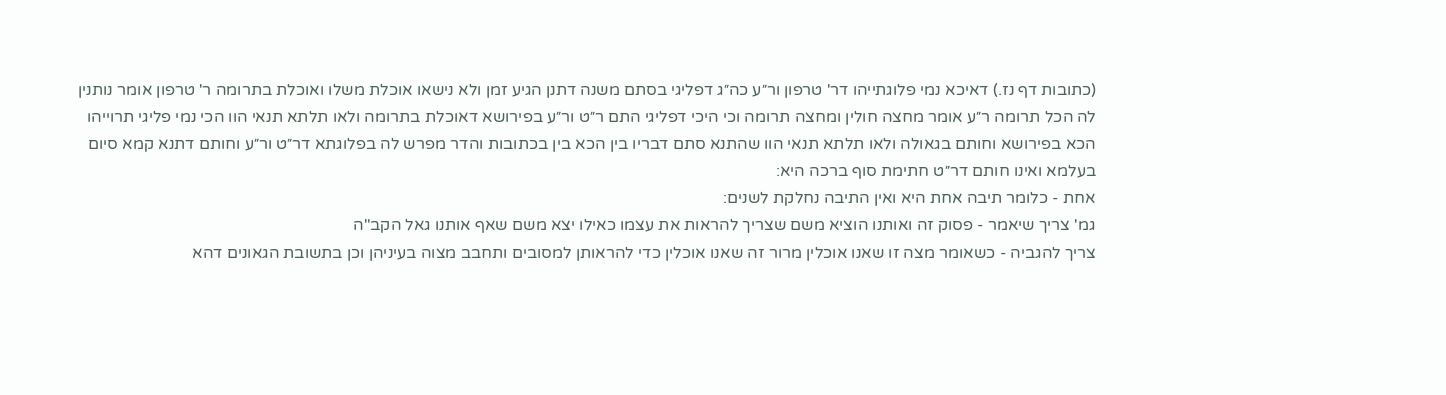(כתובות דף נז.) דאיכא נמי פלוגתייהו דר' טרפון ור״ע כה״ג דפליגי בסתם משנה דתנן הגיע זמן ולא נישאו אוכלת משלו ואוכלת בתרומה ר' טרפון אומר נותנין לה הכל תרומה ר״ע אומר מחצה חולין ומחצה תרומה וכי היכי דפליגי התם ר״ט ור״ע בפירושא דאוכלת בתרומה ולאו תלתא תנאי הוו הכי נמי פליגי תרוייהו הכא בפירושא וחותם בגאולה ולאו תלתא תנאי הוו שהתנא סתם דבריו בין הכא בין בכתובות והדר מפרש לה בפלוגתא דר״ט ור״ע וחותם דתנא קמא סיום בעלמא ואינו חותם דר״ט חתימת סוף ברכה היא:
אחת - כלומר תיבה אחת היא ואין התיבה נחלקת לשנים:
גמ' צריך שיאמר - פסוק זה ואותנו הוציא משם שצריך להראות את עצמו כאילו יצא משם שאף אותנו גאל הקב"ה
צריך להגביה - כשאומר מצה זו שאנו אוכלין מרור זה שאנו אוכלין כדי להראותן למסובים ותחבב מצוה בעיניהן וכן בתשובת הגאונים דהא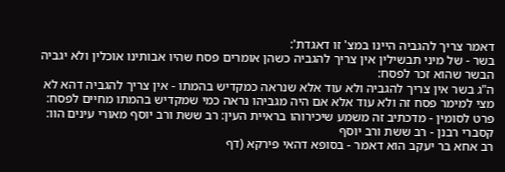דאמר צריך להגביה היינו במצ' זו דאגדת':
בשר - של מיני תבשילין אין צריך להגביה כשהן אומרים פסח שהיו אבותינו אוכלין ולא יגביה הבשר שהוא זכר לפסח:
ה"ג בשר אין צריך להגביה ולא עוד אלא שנראה כמקדיש בהמתו - אין צריך להגביה דהא לא מצי למימר פסח זה ולא עוד אלא אם היה מגביהו נראה כמי שמקדיש בהמתו מחיים לפסח:
פרט לסומין - מדכתיב זה משמע שיכירוהו בראיית העין: רב ששת ורב יוסף מאורי עינים הוו:
קסברי רבנן - רב ששת ורב יוסף
רב אחא בר יעקב הוא דאמר - בסופא דהאי פירקא (דף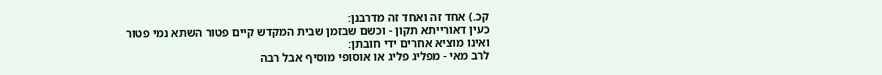קכ.) אחד זה ואחד זה מדרבנן:
כעין דאורייתא תקון - וכשם שבזמן שבית המקדש קיים פטור השתא נמי פטור ואינו מוציא אחרים ידי חובתן:
לרב מאי - מפליג פליג או אוסופי מוסיף אבל רבה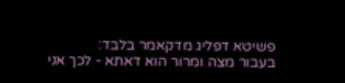פשיטא דפליג מדקאמר בלבד:
בעבור מצה ומרור הוא דאתא - לכך אני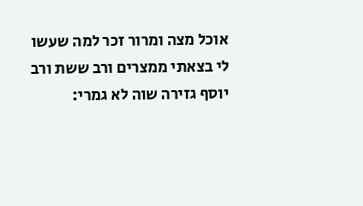אוכל מצה ומרור זכר למה שעשו לי בצאתי ממצרים ורב ששת ורב יוסף גזירה שוה לא גמרי: